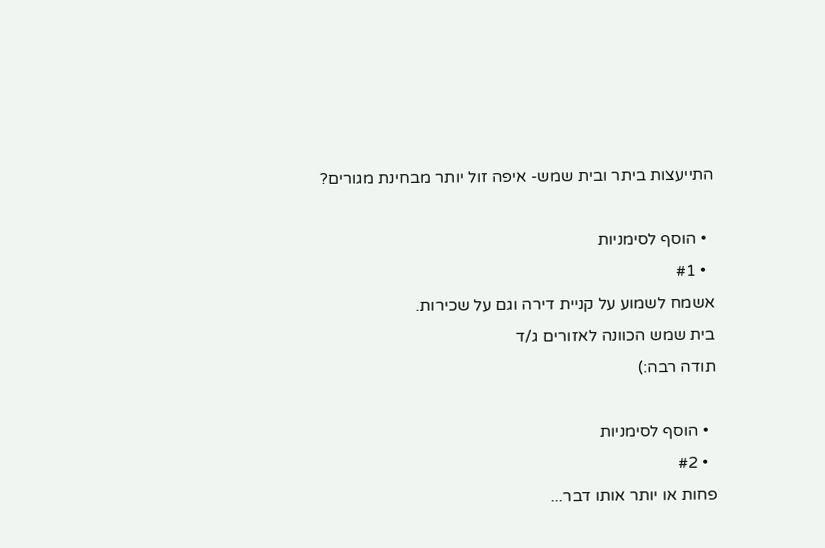התייעצות ביתר ובית שמש- איפה זול יותר מבחינת מגורים?

  • הוסף לסימניות
  • #1
אשמח לשמוע על קניית דירה וגם על שכירות.
בית שמש הכוונה לאזורים ג/ד
תודה רבה:)

  • הוסף לסימניות
  • #2
פחות או יותר אותו דבר...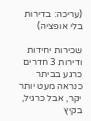(עריכה: בדירות בלי אופציה)

שכירות יחידות ודירות 3 חדרים כרגע בביתר כנראה מעט יותר יקר, אבל כרגיל, בקיץ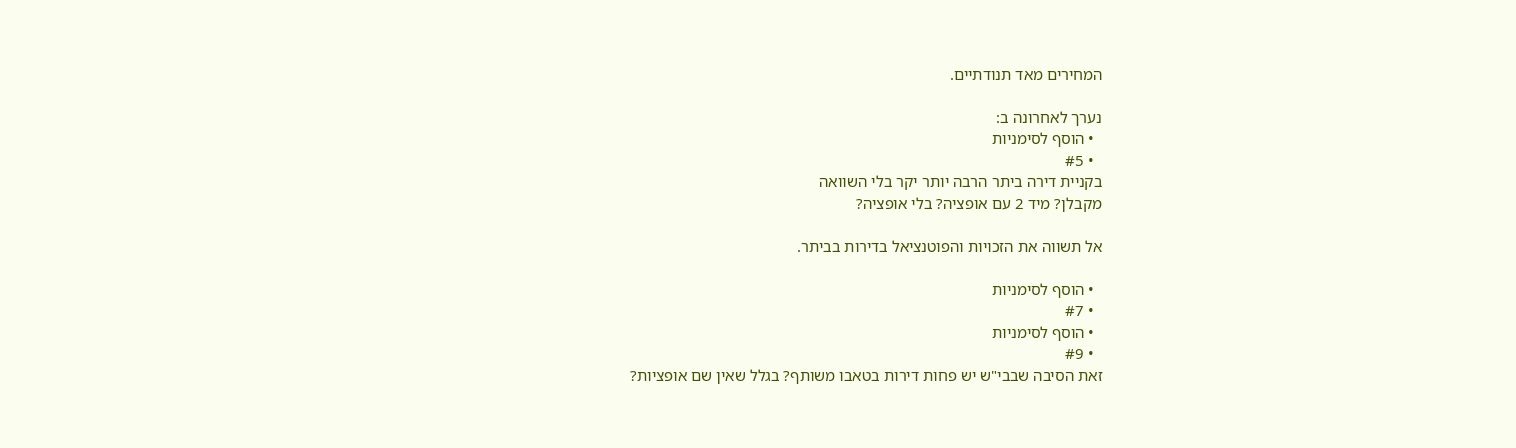המחירים מאד תנודתיים.

נערך לאחרונה ב:
  • הוסף לסימניות
  • #5
בקניית דירה ביתר הרבה יותר יקר בלי השוואה
מקבלן? מיד 2 עם אופציה? בלי אופציה?

אל תשווה את הזכויות והפוטנציאל בדירות בביתר.

  • הוסף לסימניות
  • #7
  • הוסף לסימניות
  • #9
זאת הסיבה שבבי"ש יש פחות דירות בטאבו משותף? בגלל שאין שם אופציות?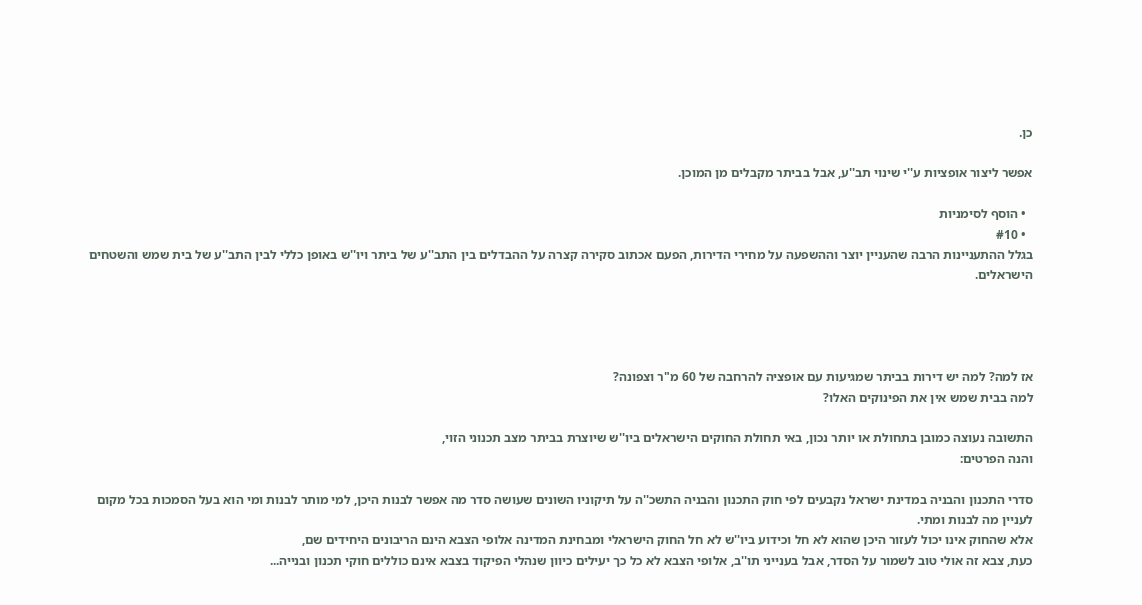כן.

אפשר ליצור אופציות ע''י שינוי תב''ע, אבל בביתר מקבלים מן המוכן.

  • הוסף לסימניות
  • #10
בגלל ההתעניינות הרבה שהעניין יוצר וההשפעה על מחירי הדירות, הפעם אכתוב סקירה קצרה על ההבדלים בין התב''ע של ביתר ויו''ש באופן כללי לבין התב''ע של בית שמש והשטחים הישראלים.




אז למה? למה יש דירות בביתר שמגיעות עם אופציה להרחבה של 60 מ"ר וצפונה?
למה בבית שמש אין את הפינוקים האלו?

התשובה נעוצה כמובן בתחולת או יותר נכון, באי תחולת החוקים הישראלים ביו''ש שיוצרת בביתר מצב תכנוני הזוי,
והנה הפרטים:

סדרי התכנון והבניה במדינת ישראל נקבעים לפי חוק התכנון והבניה התשכ''ה על תיקוניו השונים שעושה סדר מה אפשר לבנות היכן, למי מותר לבנות ומי הוא בעל הסמכות בכל מקום לעניין מה לבנות ומתי.
אלא שהחוק אינו יכול לעזור היכן שהוא לא חל וכידוע ביו''ש לא חל החוק הישראלי ומבחינת המדינה אלופי הצבא הינם הריבונים היחידים שם,
כעת, צבא זה אולי טוב לשמור על הסדר, אבל בענייני תו''ב, אלופי הצבא לא כל כך יעילים כיוון שנהלי הפיקוד בצבא אינם כוללים חוקי תכנון ובנייה...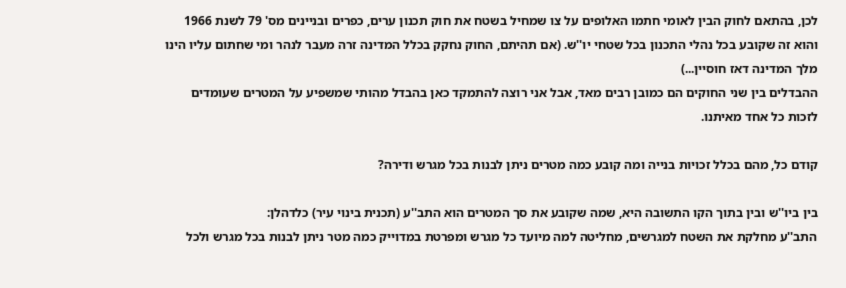לכן, בהתאם לחוק הבין לאומי חתמו האלופים על צו שמחיל בשטח את חוק תכנון ערים, כפרים ובניינים מס' 79 לשנת 1966 והוא זה שקובע בכל נהלי התכנון בכל שטחי יו''ש. (אם תהיתם, החוק נחקק בכלל המדינה זרה מעבר לנהר ומי שחתום עליו הינו מלך המדינה דאז חוסיין...)
ההבדלים בין שני החוקים הם כמובן רבים מאד, אבל אני רוצה להתמקד כאן בהבדל מהותי שמשפיע על המטרים שעומדים לזכות כל אחד מאיתנו.

קודם כל, מהם בכלל זכויות בנייה ומה קובע כמה מטרים ניתן לבנות בכל מגרש ודירה?

בין ביו''ש ובין בתוך הקו התשובה היא, שמה שקובע את סך המטרים הוא התב''ע (תכנית בינוי עיר) כלדהלן:
התב''ע מחלקת את השטח למגרשים, מחליטה למה מיועד כל מגרש ומפרטת במדוייק כמה מטר ניתן לבנות בכל מגרש ולכל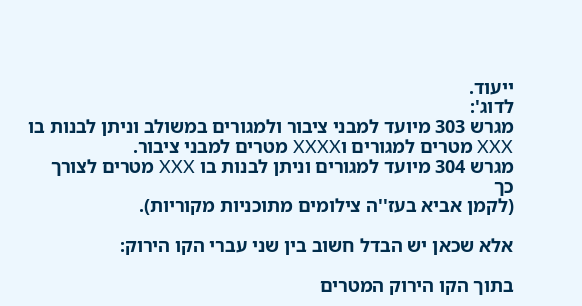ייעוד.
לדוג':
מגרש 303 מיועד למבני ציבור ולמגורים במשולב וניתן לבנות בו XXX מטרים למגורים וXXXX מטרים למבני ציבור.
מגרש 304 מיועד למגורים וניתן לבנות בו XXX מטרים לצורך כך
(לקמן אביא בעז''ה צילומים מתוכניות מקוריות).

אלא שכאן יש הבדל חשוב בין שני עברי הקו הירוק:

בתוך הקו הירוק המטרים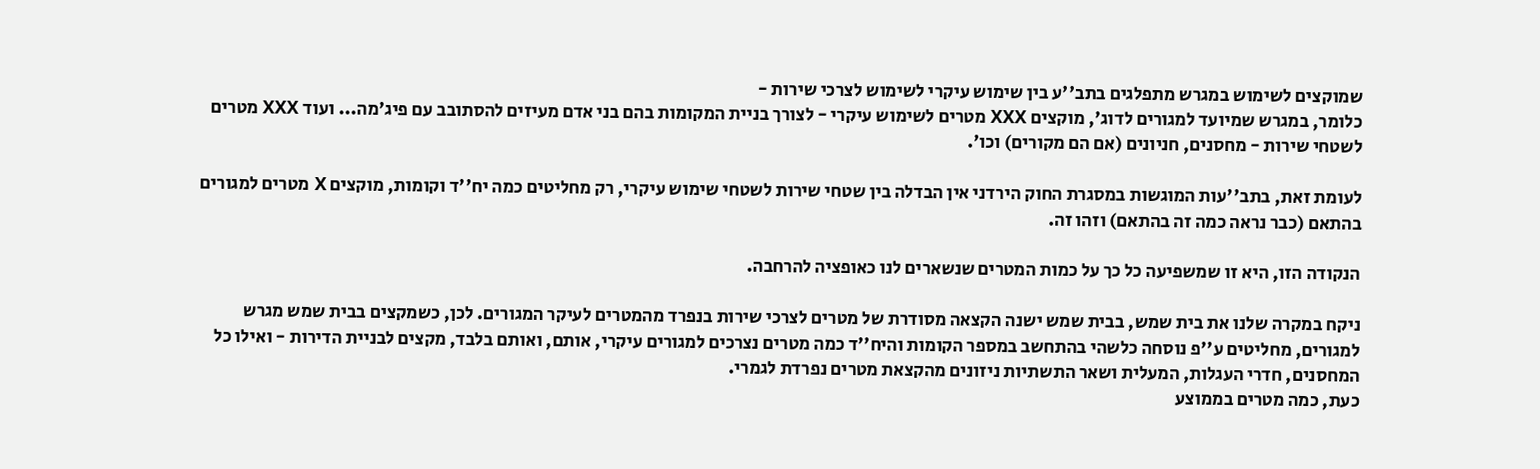שמוקצים לשימוש במגרש מתפלגים בתב''ע בין שימוש עיקרי לשימוש לצרכי שירות -
כלומר, במגרש שמיועד למגורים לדוג', מוקצים XXX מטרים לשימוש עיקרי - לצורך בניית המקומות בהם בני אדם מעיזים להסתובב עם פיג'מה... ועוד XXX מטרים לשטחי שירות - מחסנים, חניונים (אם הם מקורים) וכו'.

לעומת זאת, בתב''עות המוגשות במסגרת החוק הירדני אין הבדלה בין שטחי שירות לשטחי שימוש עיקרי, רק מחליטים כמה יח''ד וקומות, מוקצים X מטרים למגורים בהתאם (כבר נראה כמה זה בהתאם) וזהו זה.

הנקודה הזו, היא זו שמשפיעה כל כך על כמות המטרים שנשארים לנו כאופציה להרחבה.

ניקח במקרה שלנו את בית שמש, בבית שמש ישנה הקצאה מסודרת של מטרים לצרכי שירות בנפרד מהמטרים לעיקר המגורים. לכן, כשמקצים בבית שמש מגרש למגורים, מחליטים ע''פ נוסחה כלשהי בהתחשב במספר הקומות והיח''ד כמה מטרים נצרכים למגורים עיקרי, אותם, ואותם בלבד, מקצים לבניית הדירות - ואילו כל המחסנים, חדרי העגלות, המעלית ושאר התשתיות ניזונים מהקצאת מטרים נפרדת לגמרי.
כעת, כמה מטרים בממוצע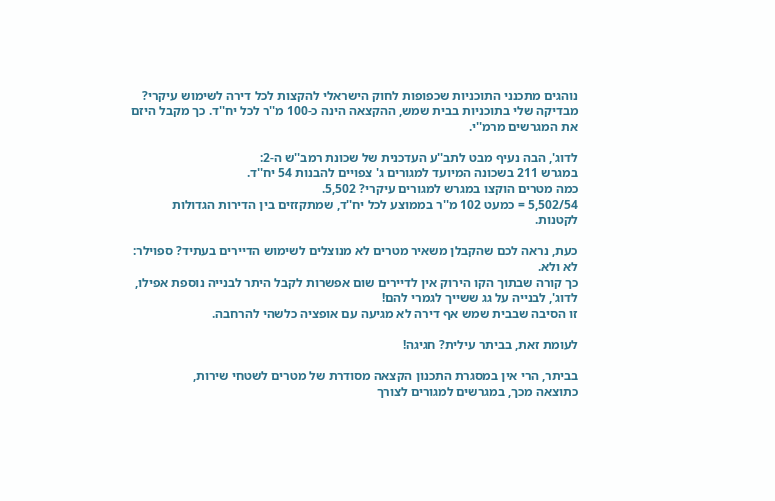נוהגים מתכנני התוכניות שכפופות לחוק הישראלי להקצות לכל דירה לשימוש עיקרי? מבדיקה שלי בתוכניות בבית שמש, ההקצאה הינה כ-100 מ''ר לכל יח''ד. כך מקבל היזם את המגרשים מרמ''י.

לדוג', הבה נעיף מבט לתב''ע העדכנית של שכונת רמב''ש ה-2:
במגרש 211 בשכונה המיועד למגורים ג' צפויים להבנות 54 יח''ד.
כמה מטרים הוקצו במגרש למגורים עיקרי? 5,502.
5,502/54 = כמעט 102 מ''ר בממוצע לכל יח''ד, שמתקזזים בין הדירות הגדולות לקטנות.

כעת, נראה לכם שהקבלן משאיר מטרים לא מנוצלים לשימוש הדיירים בעתיד? ספוילר: לא ולא.
כך קורה שבתוך הקו הירוק אין לדיירים שום אפשרות לקבל היתר לבנייה נוספת אפילו, לדוג', לבנייה על גג ששייך לגמרי להם!
זו הסיבה שבבית שמש אף דירה לא מגיעה עם אופציה כלשהי להרחבה.

לעומת זאת, בביתר עילית? חגיגה!

בביתר, הרי אין במסגרת התכנון הקצאה מסודרת של מטרים לשטחי שירות,
כתוצאה מכך, במגרשים למגורים לצורך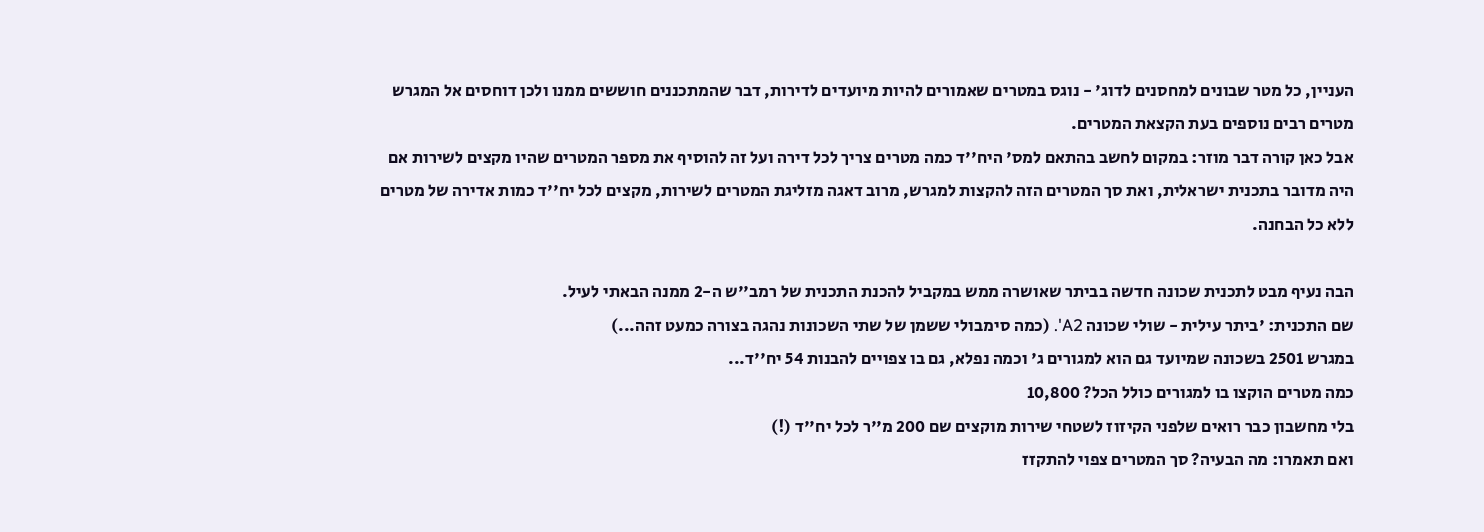העניין, כל מטר שבונים למחסנים לדוג' - נוגס במטרים שאמורים להיות מיועדים לדירות, דבר שהמתכננים חוששים ממנו ולכן דוחסים אל המגרש מטרים רבים נוספים בעת הקצאת המטרים.
אבל כאן קורה דבר מוזר: במקום לחשב בהתאם למס' היח''ד כמה מטרים צריך לכל דירה ועל זה להוסיף את מספר המטרים שהיו מקצים לשירות אם היה מדובר בתכנית ישראלית, ואת סך המטרים הזה להקצות למגרש, מרוב דאגה מזליגת המטרים לשירות, מקצים לכל יח''ד כמות אדירה של מטרים ללא כל הבחנה.

הבה נעיף מבט לתכנית שכונה חדשה בביתר שאושרה ממש במקביל להכנת התכנית של רמב''ש ה-2 ממנה הבאתי לעיל.
שם התכנית: 'ביתר עילית - שולי שכונה A2'. (כמה סימבולי ששמן של שתי השכונות נהגה בצורה כמעט זהה...)
במגרש 2501 בשכונה שמיועד גם הוא למגורים ג' וכמה נפלא, גם בו צפויים להבנות 54 יח''ד...
כמה מטרים הוקצו בו למגורים כולל הכל? 10,800
בלי מחשבון כבר רואים שלפני הקיזוז לשטחי שירות מוקצים שם 200 מ''ר לכל יח''ד (!)
ואם תאמרו: מה הבעיה? סך המטרים צפוי להתקזז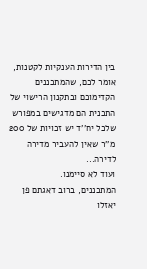בין הדירות הענקיות לקטנות,
אומר לכם, שהמתכננים הקדימוכם ובתקנון הרישוי של התכנית הם מדגישים במפורש שלכל יח''ד יש זכויות של 200 מ''ר שאין להעביר מדירה לדירה...
ועוד לא סיימנו.
המתכננים, ברוב דאגתם פן יאזלו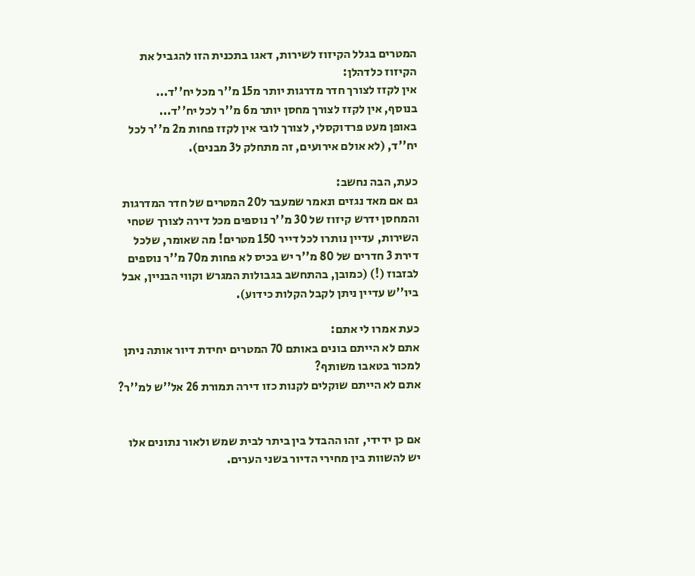המטרים בגלל הקיזוז לשירות, דאגו בתכנית הזו להגביל את הקיזוז כלדהלן:
אין לקזז לצורך חדר מדרגות יותר מ15 מ''ר מכל יח''ד...
בנוסף, אין לקזז לצורך מחסן יותר מ6 מ''ר לכל יח''ד...
באופן מעט פרדוקסלי, לצורך לובי אין לקזז פחות מ2 מ''ר לכל יח''ד, (לא אולם אירועים, זה מתחלק ל3 מבנים).

כעת, הבה נחשב:
גם אם מאד נגזים ונאמר שמעבר ל20 המטרים של חדר המדרגות והמחסן ידרש קיזוז של 30 מ''ר נוספים מכל דירה לצורך שטחי השירות, עדיין נותרו לכל דייר 150 מטרים! מה שאומר, שלכל דירת 3 חדרים של 80 מ''ר יש בכיס לא פחות מ70 מ''ר נוספים לבזבוז (!) (כמובן, בהתחשב בגבולות המגרש וקווי הבניין, אבל ביו''ש עדיין ניתן לקבל הקלות כידוע).

כעת אמרו לי אתם:
אתם לא הייתם בונים באותם 70 המטרים יחידת דיור אותה ניתן למכור בטאבו משותף?
אתם לא הייתם שוקלים לקנות כזו דירה תמורת 26 אל''ש למ''ר?


אם כן ידידי, זהו ההבדל בין ביתר לבית שמש ולאור נתונים אלו יש להשוות בין מחירי הדיור בשני הערים.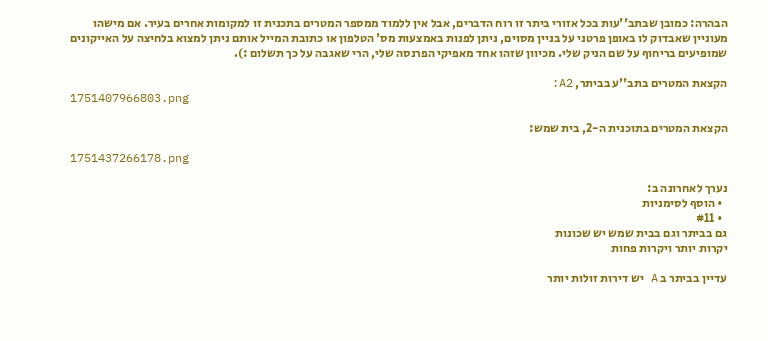הבהרה: כמובן שבתב''עות בכל אזורי ביתר זו רוח הדברים, אבל אין ללמוד ממספר המטרים בתכנית זו למקומות אחרים בעיר. אם מישהו מעוניין שאבדוק לו באופן פרטני על בניין מסוים, ניתן לפנות באמצעות מס' הטלפון או כתובת המייל אותם ניתן למצוא בלחיצה על האייקונים שמופיעים בריחוף על שם הניק שלי. מכיוון שזהו אחד מאפיקי הפרנסה שלי, הרי שאגבה על כך תשלום :).

הקצאת המטרים בתב''ע בביתר, A2:
1751407966803.png

הקצאת המטרים בתוכנית ה-2, בית שמש:

1751437266178.png

נערך לאחרונה ב:
  • הוסף לסימניות
  • #11
גם בביתר וגם בבית שמש יש שכונות
יקרות יותר ויקרות פחות

עדיין בביתר ב A יש דירות זולות יותר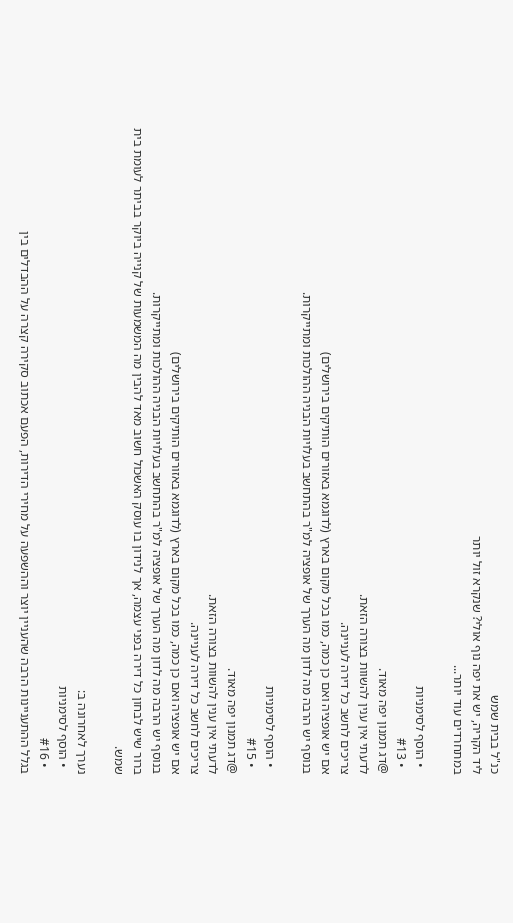כנ"ל בבית שמש
ליד הקריה, יש את יפה נוף אולי? שנקרא זול יותר
במתחרדים עוד יותר...

  • הוסף לסימניות
  • #13
@דג תמנון יפה מאוד.
לדעתי אין ענין להשוות בצורה הזאת.
צריכים לחשב כל דירה לעניינה.
אם יש אופציה ואם כן כמה, כמו בכל מקום בארץ (לדוגמא באזורים הותיקים בירושלים)
בנוסף יש הרבה מה לדון מה הערך של אופציה למ"ר בהתחשב בעלויות הבניה ההולכות ומתייקרות.

  • הוסף לסימניות
  • #15
@דג תמנון יפה מאוד.
לדעתי אין ענין להשוות בצורה הזאת.
צריכים לחשב כל דירה לעניינה.
אם יש אופציה ואם כן כמה, כמו בכל מקום בארץ (לדוגמא באזורים הותיקים בירושלים)
בנוסף יש הרבה מה לדון מה הערך של אופציה למ"ר בהתחשב בעלויות הבניה ההולכות ומתייקרות.
ברור שיש לבחון כל דירה בפני עצמה, אך לנידון בו עוסק האשכול חשוב מאד להבין מה המשמעות של קנייה ביוקר בביתר לעומת בית שמש.

נערך לאחרונה ב:
  • הוסף לסימניות
  • #16
בגלל ההתעניינות הרבה שהעניין יוצר וההשפעה על מחירי הדירות, הפעם אכתוב סקירה קצרה על ההבדלים בין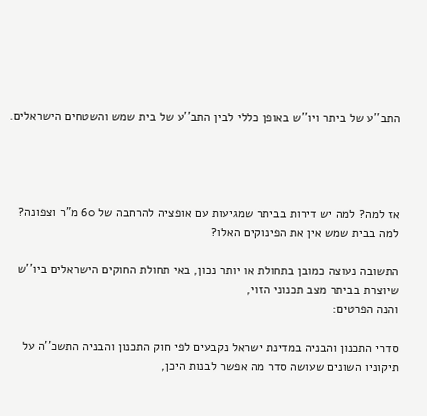התב''ע של ביתר ויו''ש באופן כללי לבין התב''ע של בית שמש והשטחים הישראלים.




אז למה? למה יש דירות בביתר שמגיעות עם אופציה להרחבה של 60 מ"ר וצפונה?
למה בבית שמש אין את הפינוקים האלו?

התשובה נעוצה כמובן בתחולת או יותר נכון, באי תחולת החוקים הישראלים ביו''ש שיוצרת בביתר מצב תכנוני הזוי,
והנה הפרטים:

סדרי התכנון והבניה במדינת ישראל נקבעים לפי חוק התכנון והבניה התשכ''ה על תיקוניו השונים שעושה סדר מה אפשר לבנות היכן,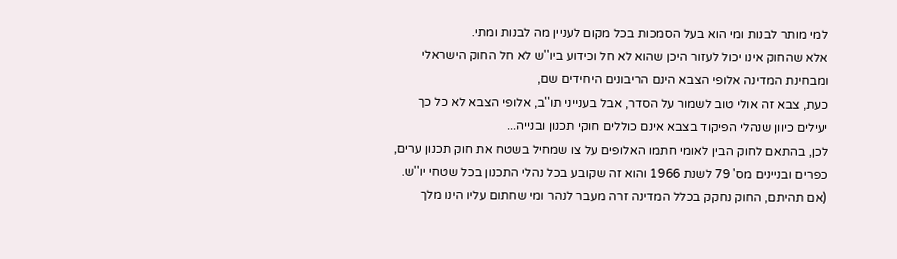למי מותר לבנות ומי הוא בעל הסמכות בכל מקום לעניין מה לבנות ומתי.
אלא שהחוק אינו יכול לעזור היכן שהוא לא חל וכידוע ביו''ש לא חל החוק הישראלי ומבחינת המדינה אלופי הצבא הינם הריבונים היחידים שם,
כעת, צבא זה אולי טוב לשמור על הסדר, אבל בענייני תו''ב, אלופי הצבא לא כל כך יעילים כיוון שנהלי הפיקוד בצבא אינם כוללים חוקי תכנון ובנייה...
לכן, בהתאם לחוק הבין לאומי חתמו האלופים על צו שמחיל בשטח את חוק תכנון ערים, כפרים ובניינים מס' 79 לשנת 1966 והוא זה שקובע בכל נהלי התכנון בכל שטחי יו''ש. (אם תהיתם, החוק נחקק בכלל המדינה זרה מעבר לנהר ומי שחתום עליו הינו מלך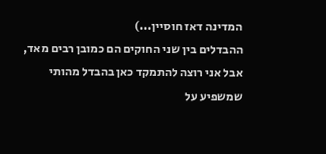המדינה דאז חוסיין...)
ההבדלים בין שני החוקים הם כמובן רבים מאד, אבל אני רוצה להתמקד כאן בהבדל מהותי שמשפיע על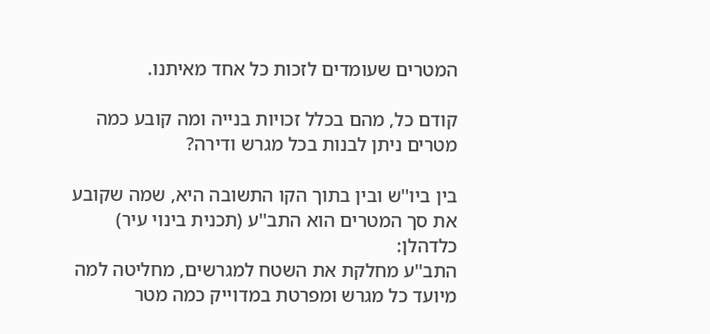המטרים שעומדים לזכות כל אחד מאיתנו.

קודם כל, מהם בכלל זכויות בנייה ומה קובע כמה מטרים ניתן לבנות בכל מגרש ודירה?

בין ביו''ש ובין בתוך הקו התשובה היא, שמה שקובע את סך המטרים הוא התב''ע (תכנית בינוי עיר) כלדהלן:
התב''ע מחלקת את השטח למגרשים, מחליטה למה מיועד כל מגרש ומפרטת במדוייק כמה מטר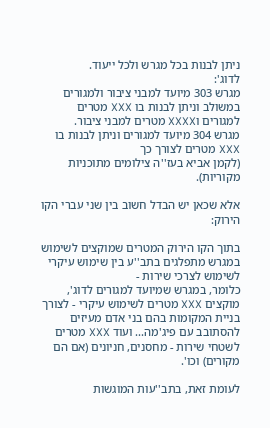ניתן לבנות בכל מגרש ולכל ייעוד.
לדוג':
מגרש 303 מיועד למבני ציבור ולמגורים במשולב וניתן לבנות בו XXX מטרים למגורים וXXXX מטרים למבני ציבור.
מגרש 304 מיועד למגורים וניתן לבנות בו XXX מטרים לצורך כך
(לקמן אביא בעז''ה צילומים מתוכניות מקוריות).

אלא שכאן יש הבדל חשוב בין שני עברי הקו הירוק:

בתוך הקו הירוק המטרים שמוקצים לשימוש במגרש מתפלגים בתב''ע בין שימוש עיקרי לשימוש לצרכי שירות -
כלומר, במגרש שמיועד למגורים לדוג', מוקצים XXX מטרים לשימוש עיקרי - לצורך בניית המקומות בהם בני אדם מעיזים להסתובב עם פיג'מה... ועוד XXX מטרים לשטחי שירות - מחסנים, חניונים (אם הם מקורים) וכו'.

לעומת זאת, בתב''עות המוגשות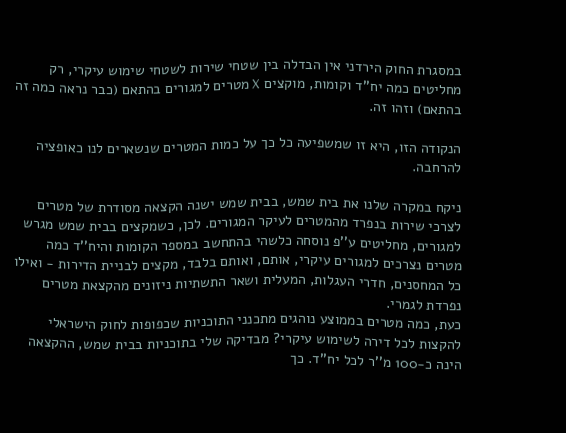במסגרת החוק הירדני אין הבדלה בין שטחי שירות לשטחי שימוש עיקרי, רק מחליטים כמה יח''ד וקומות, מוקצים X מטרים למגורים בהתאם (כבר נראה כמה זה בהתאם) וזהו זה.

הנקודה הזו, היא זו שמשפיעה כל כך על כמות המטרים שנשארים לנו כאופציה להרחבה.

ניקח במקרה שלנו את בית שמש, בבית שמש ישנה הקצאה מסודרת של מטרים לצרכי שירות בנפרד מהמטרים לעיקר המגורים. לכן, כשמקצים בבית שמש מגרש למגורים, מחליטים ע''פ נוסחה כלשהי בהתחשב במספר הקומות והיח''ד כמה מטרים נצרכים למגורים עיקרי, אותם, ואותם בלבד, מקצים לבניית הדירות - ואילו כל המחסנים, חדרי העגלות, המעלית ושאר התשתיות ניזונים מהקצאת מטרים נפרדת לגמרי.
כעת, כמה מטרים בממוצע נוהגים מתכנני התוכניות שכפופות לחוק הישראלי להקצות לכל דירה לשימוש עיקרי? מבדיקה שלי בתוכניות בבית שמש, ההקצאה הינה כ-100 מ''ר לכל יח''ד. כך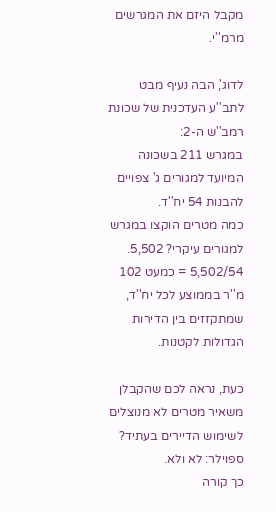מקבל היזם את המגרשים מרמ''י.

לדוג', הבה נעיף מבט לתב''ע העדכנית של שכונת רמב''ש ה-2:
במגרש 211 בשכונה המיועד למגורים ג' צפויים להבנות 54 יח''ד.
כמה מטרים הוקצו במגרש למגורים עיקרי? 5,502.
5,502/54 = כמעט 102 מ''ר בממוצע לכל יח''ד, שמתקזזים בין הדירות הגדולות לקטנות.

כעת, נראה לכם שהקבלן משאיר מטרים לא מנוצלים לשימוש הדיירים בעתיד? ספוילר: לא ולא.
כך קורה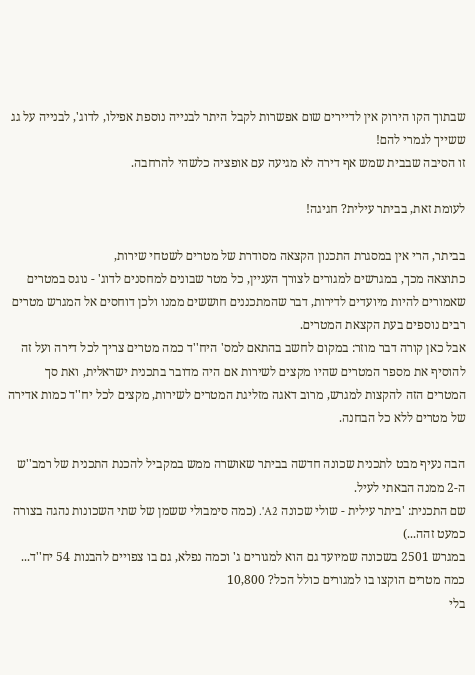שבתוך הקו הירוק אין לדיירים שום אפשרות לקבל היתר לבנייה נוספת אפילו, לדוג', לבנייה על גג ששייך לגמרי להם!
זו הסיבה שבבית שמש אף דירה לא מגיעה עם אופציה כלשהי להרחבה.

לעומת זאת, בביתר עילית? חגיגה!

בביתר, הרי אין במסגרת התכנון הקצאה מסודרת של מטרים לשטחי שירות,
כתוצאה מכך, במגרשים למגורים לצורך העניין, כל מטר שבונים למחסנים לדוג' - נוגס במטרים שאמורים להיות מיועדים לדירות, דבר שהמתכננים חוששים ממנו ולכן דוחסים אל המגרש מטרים רבים נוספים בעת הקצאת המטרים.
אבל כאן קורה דבר מוזר: במקום לחשב בהתאם למס' היח''ד כמה מטרים צריך לכל דירה ועל זה להוסיף את מספר המטרים שהיו מקצים לשירות אם היה מדובר בתכנית ישראלית, ואת סך המטרים הזה להקצות למגרש, מרוב דאגה מזליגת המטרים לשירות, מקצים לכל יח''ד כמות אדירה של מטרים ללא כל הבחנה.

הבה נעיף מבט לתכנית שכונה חדשה בביתר שאושרה ממש במקביל להכנת התכנית של רמב''ש ה-2 ממנה הבאתי לעיל.
שם התכנית: 'ביתר עילית - שולי שכונה A2'. (כמה סימבולי ששמן של שתי השכונות נהגה בצורה כמעט זהה...)
במגרש 2501 בשכונה שמיועד גם הוא למגורים ג' וכמה נפלא, גם בו צפויים להבנות 54 יח''ד...
כמה מטרים הוקצו בו למגורים כולל הכל? 10,800
בלי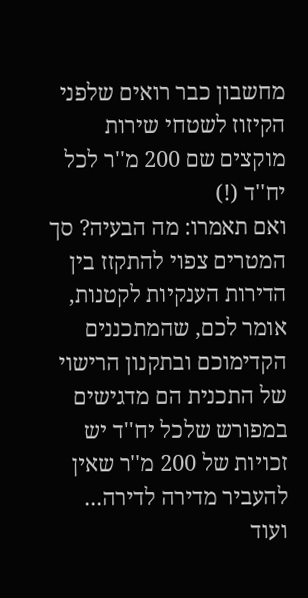מחשבון כבר רואים שלפני הקיזוז לשטחי שירות מוקצים שם 200 מ''ר לכל יח''ד (!)
ואם תאמרו: מה הבעיה? סך המטרים צפוי להתקזז בין הדירות הענקיות לקטנות,
אומר לכם, שהמתכננים הקדימוכם ובתקנון הרישוי של התכנית הם מדגישים במפורש שלכל יח''ד יש זכויות של 200 מ''ר שאין להעביר מדירה לדירה...
ועוד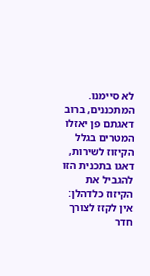לא סיימנו.
המתכננים, ברוב דאגתם פן יאזלו המטרים בגלל הקיזוז לשירות, דאגו בתכנית הזו להגביל את הקיזוז כלדהלן:
אין לקזז לצורך חדר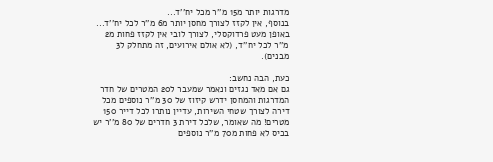מדרגות יותר מ15 מ''ר מכל יח''ד...
בנוסף, אין לקזז לצורך מחסן יותר מ6 מ''ר לכל יח''ד...
באופן מעט פרדוקסלי, לצורך לובי אין לקזז פחות מ2 מ''ר לכל יח''ד, (לא אולם אירועים, זה מתחלק ל3 מבנים).

כעת, הבה נחשב:
גם אם מאד נגזים ונאמר שמעבר ל20 המטרים של חדר המדרגות והמחסן ידרש קיזוז של 30 מ''ר נוספים מכל דירה לצורך שטחי השירות, עדיין נותרו לכל דייר 150 מטרים! מה שאומר, שלכל דירת 3 חדרים של 80 מ''ר יש בכיס לא פחות מ70 מ''ר נוספים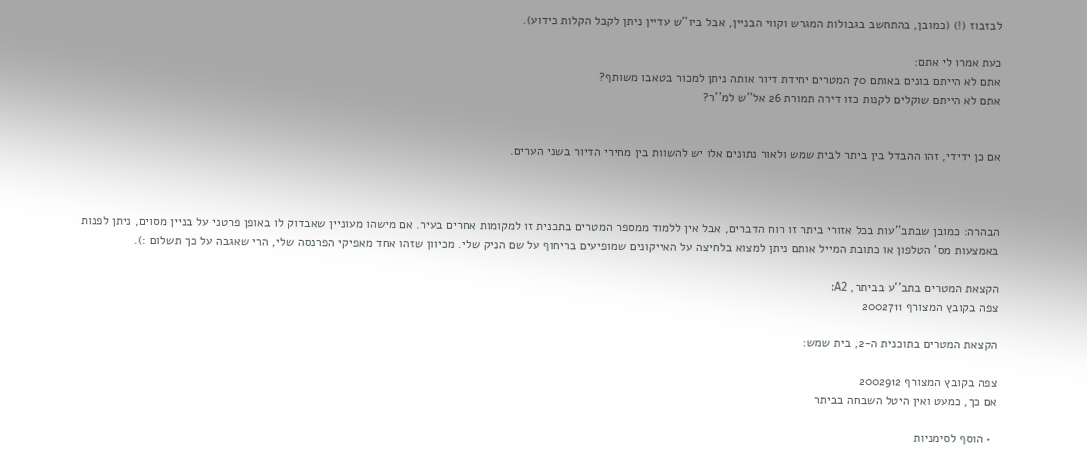לבזבוז (!) (כמובן, בהתחשב בגבולות המגרש וקווי הבניין, אבל ביו''ש עדיין ניתן לקבל הקלות כידוע).

כעת אמרו לי אתם:
אתם לא הייתם בונים באותם 70 המטרים יחידת דיור אותה ניתן למכור בטאבו משותף?
אתם לא הייתם שוקלים לקנות כזו דירה תמורת 26 אל''ש למ''ר?


אם כן ידידי, זהו ההבדל בין ביתר לבית שמש ולאור נתונים אלו יש להשוות בין מחירי הדיור בשני הערים.



הבהרה: כמובן שבתב''עות בכל אזורי ביתר זו רוח הדברים, אבל אין ללמוד ממספר המטרים בתכנית זו למקומות אחרים בעיר. אם מישהו מעוניין שאבדוק לו באופן פרטני על בניין מסוים, ניתן לפנות באמצעות מס' הטלפון או כתובת המייל אותם ניתן למצוא בלחיצה על האייקונים שמופיעים בריחוף על שם הניק שלי. מכיוון שזהו אחד מאפיקי הפרנסה שלי, הרי שאגבה על כך תשלום :).

הקצאת המטרים בתב''ע בביתר, A2:
צפה בקובץ המצורף 2002711

הקצאת המטרים בתוכנית ה-2, בית שמש:

צפה בקובץ המצורף 2002912
אם כך, כמעט ואין היטל השבחה בביתר

  • הוסף לסימניות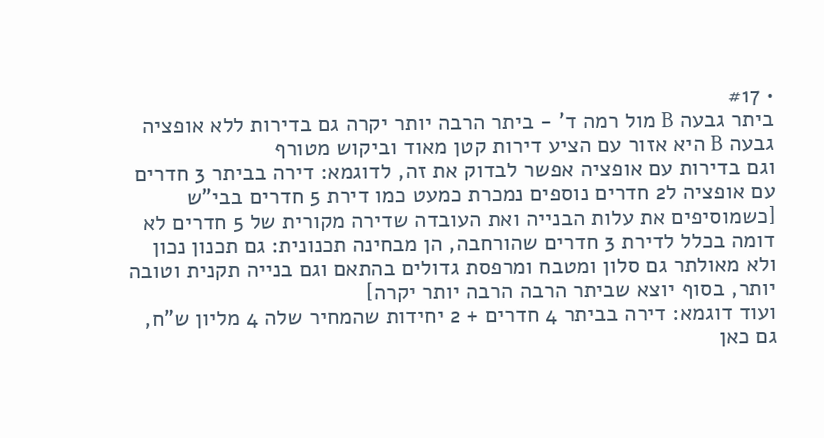• #17
ביתר גבעה B מול רמה ד' - ביתר הרבה יותר יקרה גם בדירות ללא אופציה
גבעה B היא אזור עם הציע דירות קטן מאוד וביקוש מטורף
וגם בדירות עם אופציה אפשר לבדוק את זה, לדוגמא: דירה בביתר 3 חדרים עם אופציה ל2 חדרים נוספים נמכרת כמעט כמו דירת 5 חדרים בבי"ש
[כשמוסיפים את עלות הבנייה ואת העובדה שדירה מקורית של 5 חדרים לא דומה בכלל לדירת 3 חדרים שהורחבה, הן מבחינה תכנונית: גם תכנון נכון ולא מאולתר גם סלון ומטבח ומרפסת גדולים בהתאם וגם בנייה תקנית וטובה יותר, בסוף יוצא שביתר הרבה הרבה יותר יקרה]
ועוד דוגמא: דירה בביתר 4 חדרים + 2 יחידות שהמחיר שלה 4 מליון ש"ח, גם כאן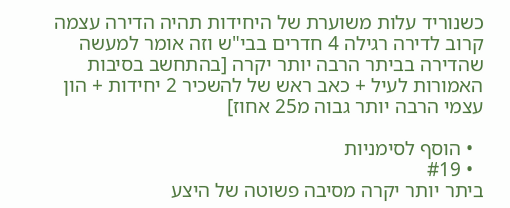כשנוריד עלות משוערת של היחידות תהיה הדירה עצמה קרוב לדירה רגילה 4 חדרים בבי"ש וזה אומר למעשה שהדירה בביתר הרבה יותר יקרה [בהתחשב בסיבות האמורות לעיל + כאב ראש של להשכיר 2 יחידות + הון עצמי הרבה יותר גבוה מ25 אחוז]

  • הוסף לסימניות
  • #19
ביתר יותר יקרה מסיבה פשוטה של היצע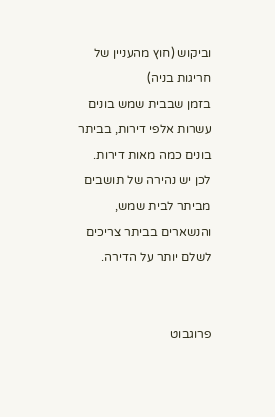וביקוש (חוץ מהעניין של חריגות בניה)
בזמן שבבית שמש בונים עשרות אלפי דירות, בביתר בונים כמה מאות דירות.
לכן יש נהירה של תושבים מביתר לבית שמש, והנשארים בביתר צריכים לשלם יותר על הדירה.


פרוגבוט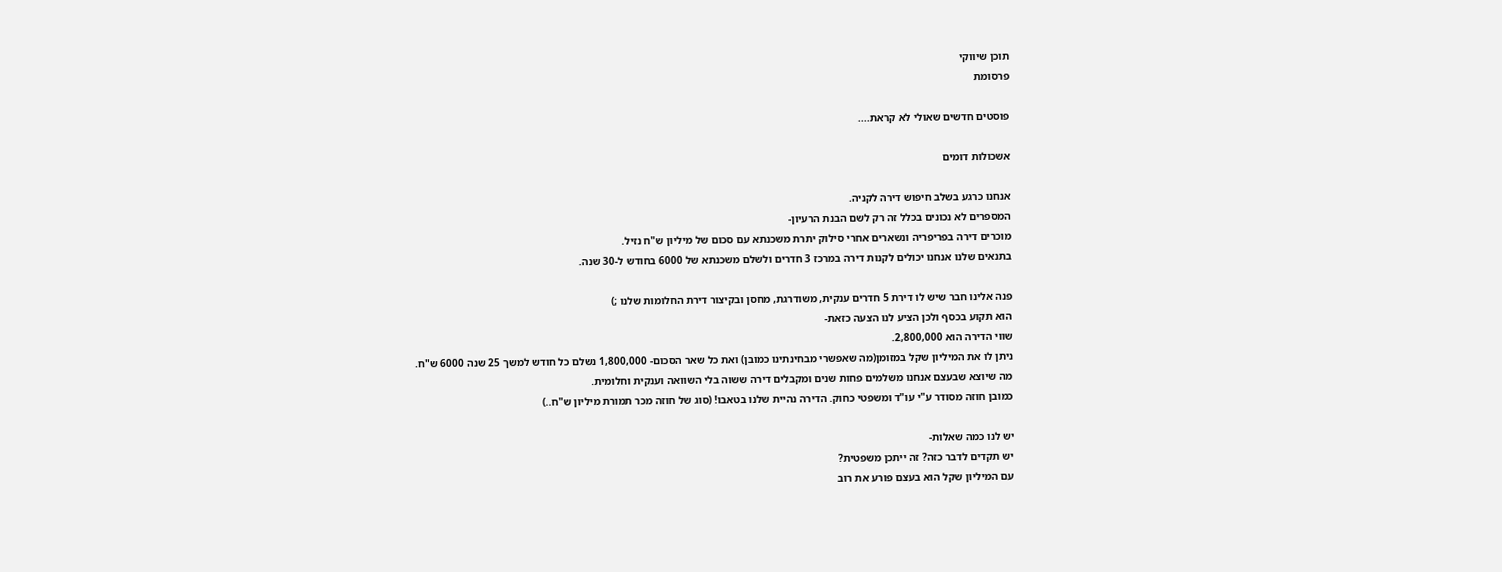תוכן שיווקי
פרסומת

פוסטים חדשים שאולי לא קראת....

אשכולות דומים

אנחנו כרגע בשלב חיפוש דירה לקניה.
המספרים לא נכונים בכלל זה רק לשם הבנת הרעיון-
מוכרים דירה בפריפריה ונשארים אחרי סילוק יתרת משכנתא עם סכום של מיליון ש"ח נזיל.
בתנאים שלנו אנחנו יכולים לקנות דירה במרכז 3 חדרים ולשלם משכנתא של 6000 בחודש ל-30 שנה.

פנה אלינו חבר שיש לו דירת 5 חדרים ענקית, משודרגת, מחסן ובקיצור דירת החלומות שלנו ;)
הוא תקוע בכסף ולכן הציע לנו הצעה כזאת-
שווי הדירה הוא 2,800,000.
ניתן לו את המיליון שקל במזומן(מה שאפשרי מבחינתינו כמובן) ואת כל שאר הסכום- 1,800,000 נשלם כל חודש למשך 25 שנה 6000 ש"ח.
מה שיוצא שבעצם אנחנו משלמים פחות שנים ומקבלים דירה ששוה בלי השוואה וענקית וחלומית.
כמובן חוזה מסודר ע"י עו"ד ומשפטי כחוק. הדירה נהיית שלנו בטאבו! (סוג של חוזה מכר תמורת מיליון ש"ח..)

יש לנו כמה שאלות-
יש תקדים לדבר כזה? זה ייתכן משפטית?
עם המיליון שקל הוא בעצם פורע את רוב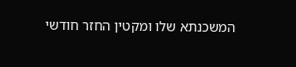המשכנתא שלו ומקטין החזר חודשי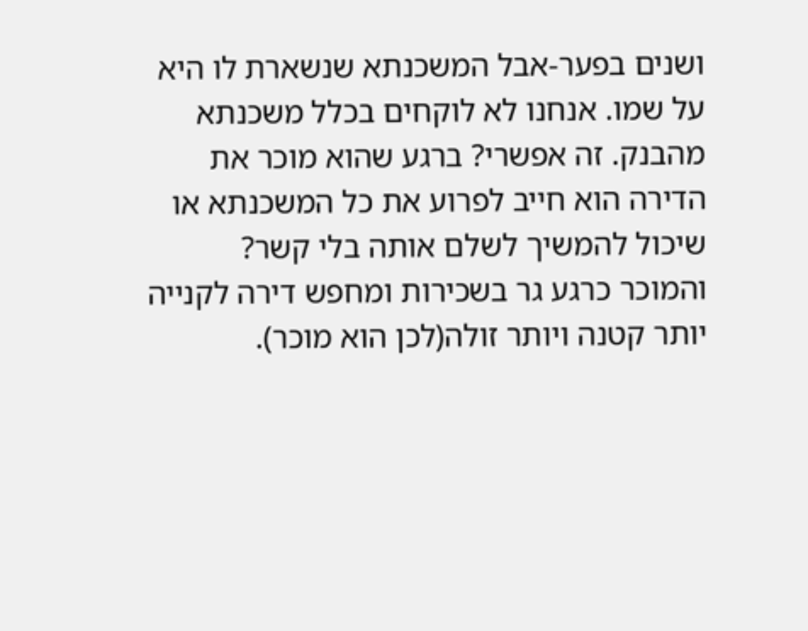ושנים בפער-אבל המשכנתא שנשארת לו היא על שמו. אנחנו לא לוקחים בכלל משכנתא מהבנק. זה אפשרי? ברגע שהוא מוכר את הדירה הוא חייב לפרוע את כל המשכנתא או שיכול להמשיך לשלם אותה בלי קשר?
והמוכר כרגע גר בשכירות ומחפש דירה לקנייה יותר קטנה ויותר זולה(לכן הוא מוכר).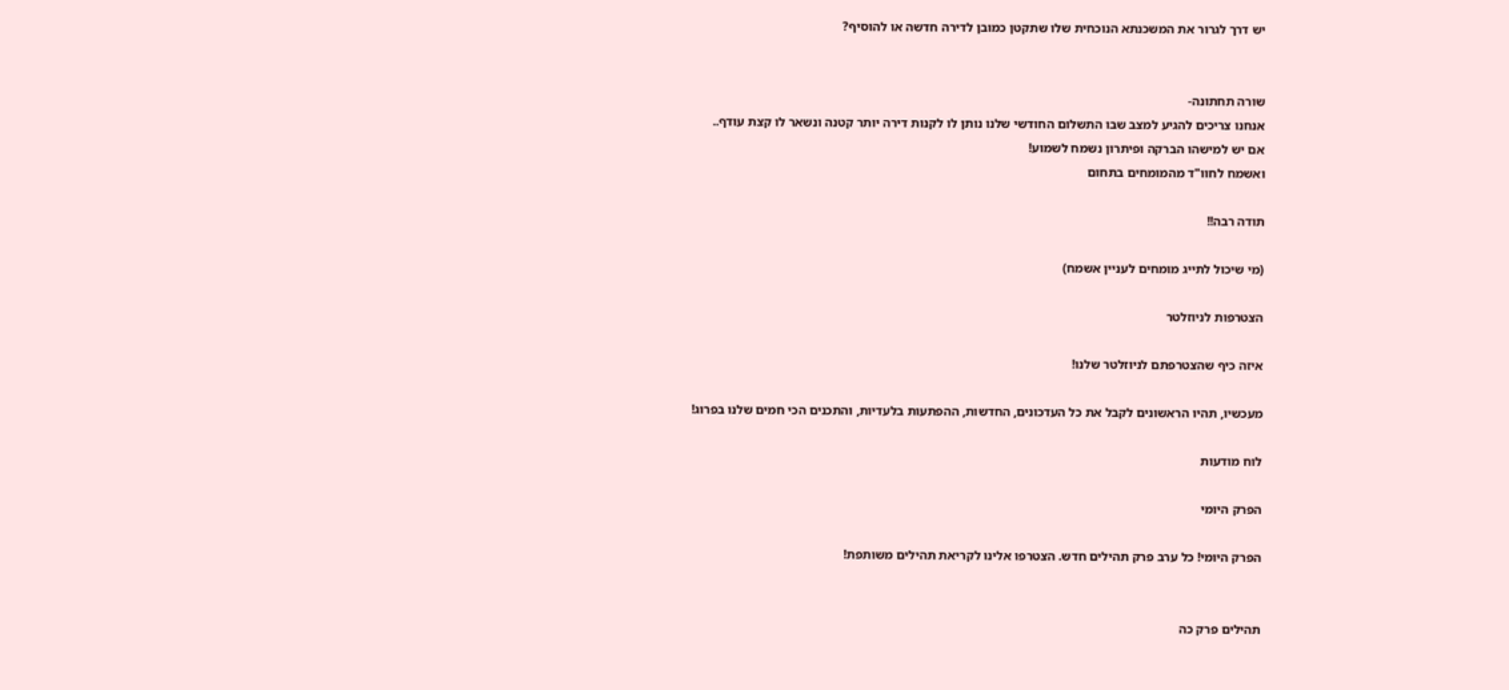יש דרך לגרור את המשכנתא הנוכחית שלו שתקטן כמובן לדירה חדשה או להוסיף?


שורה תחתונה-
אנחנו צריכים להגיע למצב שבו התשלום החודשי שלנו נותן לו לקנות דירה יותר קטנה ונשאר לו קצת עודף..
אם יש למישהו הברקה ופיתרון נשמח לשמוע!
ואשמח לחוו"ד מהמומחים בתחום

תודה רבה!!

(מי שיכול לתייג מומחים לעניין אשמח)

הצטרפות לניוזלטר

איזה כיף שהצטרפתם לניוזלטר שלנו!

מעכשיו, תהיו הראשונים לקבל את כל העדכונים, החדשות, ההפתעות בלעדיות, והתכנים הכי חמים שלנו בפרוג!

לוח מודעות

הפרק היומי

הפרק היומי! כל ערב פרק תהילים חדש. הצטרפו אלינו לקריאת תהילים משותפת!


תהילים פרק כה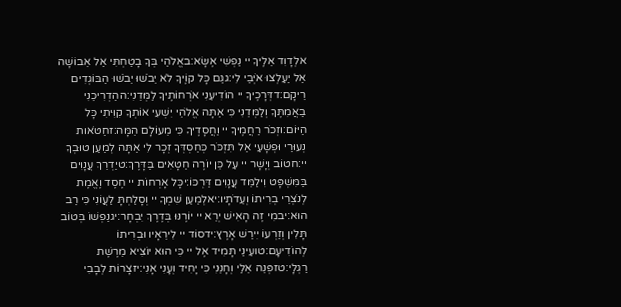אלְדָוִד אֵלֶיךָ יי נַפְשִׁי אֶשָּׂא:באֱלֹהַי בְּךָ בָטַחְתִּי אַל אֵבוֹשָׁה אַל יַעַלְצוּ אֹיְבַי לִי:גגַּם כָּל קוֶֹיךָ לֹא יֵבֹשׁוּ יֵבֹשׁוּ הַבּוֹגְדִים רֵיקָם:דדְּרָכֶיךָ יי הוֹדִיעֵנִי אֹרְחוֹתֶיךָ לַמְּדֵנִי:ההַדְרִיכֵנִי בַאֲמִתֶּךָ וְלַמְּדֵנִי כִּי אַתָּה אֱלֹהֵי יִשְׁעִי אוֹתְךָ קִוִּיתִי כָּל הַיּוֹם:וזְכֹר רַחֲמֶיךָ יי וַחֲסָדֶיךָ כִּי מֵעוֹלָם הֵמָּה:זחַטֹּאות נְעוּרַי וּפְשָׁעַי אַל תִּזְכֹּר כְּחַסְדְּךָ זְכָר לִי אַתָּה לְמַעַן טוּבְךָ יי:חטוֹב וְיָשָׁר יי עַל כֵּן יוֹרֶה חַטָּאִים בַּדָּרֶךְ:טיַדְרֵךְ עֲנָוִים בַּמִּשְׁפָּט וִילַמֵּד עֲנָוִים דַּרְכּוֹ:יכָּל אָרְחוֹת יי חֶסֶד וֶאֱמֶת לְנֹצְרֵי בְרִיתוֹ וְעֵדֹתָיו:יאלְמַעַן שִׁמְךָ יי וְסָלַחְתָּ לַעֲוֹנִי כִּי רַב הוּא:יבמִי זֶה הָאִישׁ יְרֵא יי יוֹרֶנּוּ בְּדֶרֶךְ יִבְחָר:יגנַפְשׁוֹ בְּטוֹב תָּלִין וְזַרְעוֹ יִירַשׁ אָרֶץ:ידסוֹד יי לִירֵאָיו וּבְרִיתוֹ לְהוֹדִיעָם:טועֵינַי תָּמִיד אֶל יי כִּי הוּא יוֹצִיא מֵרֶשֶׁת רַגְלָי:טזפְּנֵה אֵלַי וְחָנֵּנִי כִּי יָחִיד וְעָנִי אָנִי:יזצָרוֹת לְבָבִי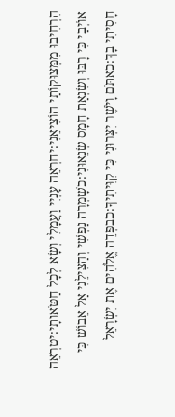הִרְחִיבוּ מִמְּצוּקוֹתַי הוֹצִיאֵנִי:יחרְאֵה עָנְיִי וַעֲמָלִי וְשָׂא לְכָל חַטֹּאותָי:יטרְאֵה אוֹיְבַי כִּי רָבּוּ וְשִׂנְאַת חָמָס שְׂנֵאוּנִי:כשָׁמְרָה נַפְשִׁי וְהַצִּילֵנִי אַל אֵבוֹשׁ כִּי חָסִיתִי בָךְ:כאתֹּם וָיֹשֶׁר יִצְּרוּנִי כִּי קִוִּיתִיךָ:כבפְּדֵה אֱלֹהִים אֶת יִשְׂרָאֵל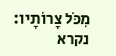מִכֹּל צָרוֹתָיו:
נקרא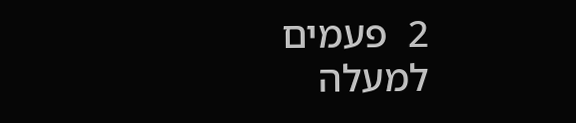2  פעמים
למעלה